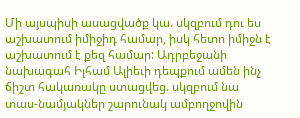Մի այսպիսի ասացվածք կա. սկզբում դու ես աշխատում իմիջիդ համար, իսկ հետո իմիջն է աշխատում է քեզ համար: Ադրբեջանի նախագահ Իլհամ Ալիեւի դեպքում ամեն ինչ ճիշտ հակառակը ստացվեց. սկզբում նա տաս-նամյակներ շարունակ ամբողջովին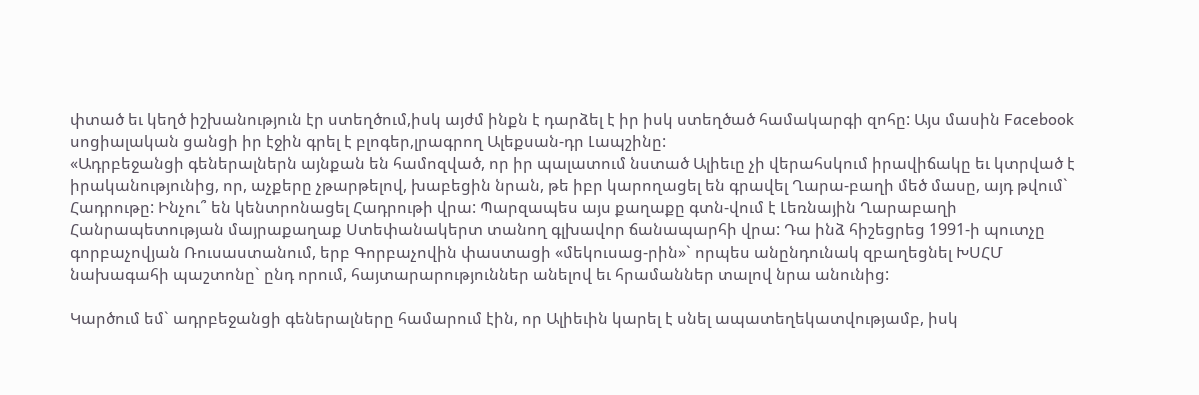փտած եւ կեղծ իշխանություն էր ստեղծում,իսկ այժմ ինքն է դարձել է իր իսկ ստեղծած համակարգի զոհը: Այս մասին Facebook սոցիալական ցանցի իր էջին գրել է բլոգեր,լրագրող Ալեքսան-դր Լապշինը:
«Ադրբեջանցի գեներալներն այնքան են համոզված, որ իր պալատում նստած Ալիեւը չի վերահսկում իրավիճակը եւ կտրված է իրականությունից, որ, աչքերը չթարթելով, խաբեցին նրան, թե իբր կարողացել են գրավել Ղարա-բաղի մեծ մասը, այդ թվում` Հադրութը: Ինչու՞ են կենտրոնացել Հադրութի վրա: Պարզապես այս քաղաքը գտն-վում է Լեռնային Ղարաբաղի Հանրապետության մայրաքաղաք Ստեփանակերտ տանող գլխավոր ճանապարհի վրա: Դա ինձ հիշեցրեց 1991-ի պուտչը գորբաչովյան Ռուսաստանում, երբ Գորբաչովին փաստացի «մեկուսաց-րին»` որպես անընդունակ զբաղեցնել ԽՍՀՄ նախագահի պաշտոնը` ընդ որում, հայտարարություններ անելով եւ հրամաններ տալով նրա անունից:

Կարծում եմ` ադրբեջանցի գեներալները համարում էին, որ Ալիեւին կարել է սնել ապատեղեկատվությամբ, իսկ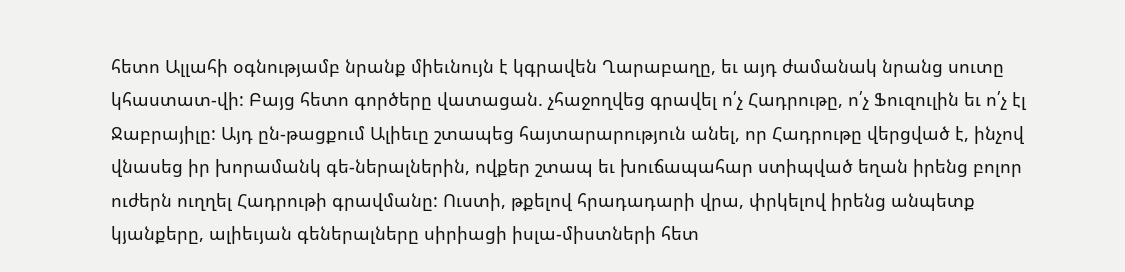հետո Ալլահի օգնությամբ նրանք միեւնույն է կգրավեն Ղարաբաղը, եւ այդ ժամանակ նրանց սուտը կհաստատ-վի: Բայց հետո գործերը վատացան. չհաջողվեց գրավել ո՛չ Հադրութը, ո՛չ Ֆուզուլին եւ ո՛չ էլ Ջաբրայիլը: Այդ ըն-թացքում Ալիեւը շտապեց հայտարարություն անել, որ Հադրութը վերցված է, ինչով վնասեց իր խորամանկ գե-ներալներին, ովքեր շտապ եւ խուճապահար ստիպված եղան իրենց բոլոր ուժերն ուղղել Հադրութի գրավմանը: Ուստի, թքելով հրադադարի վրա, փրկելով իրենց անպետք կյանքերը, ալիեւյան գեներալները սիրիացի իսլա-միստների հետ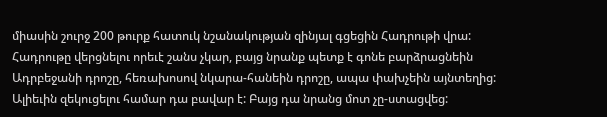միասին շուրջ 200 թուրք հատուկ նշանակության զինյալ գցեցին Հադրութի վրա: Հադրութը վերցնելու որեւէ շանս չկար, բայց նրանք պետք է գոնե բարձրացնեին Ադրբեջանի դրոշը, հեռախոսով նկարա-հանեին դրոշը, ապա փախչեին այնտեղից: Ալիեւին զեկուցելու համար դա բավար է: Բայց դա նրանց մոտ չը-ստացվեց: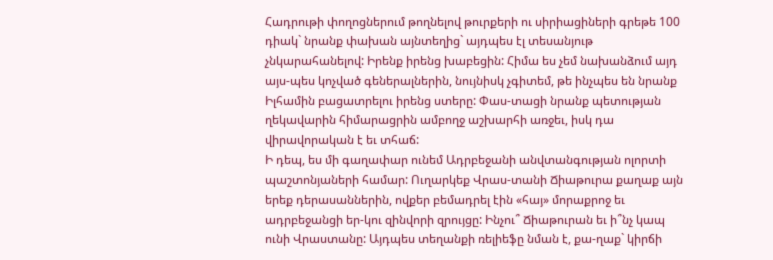Հադրութի փողոցներում թողնելով թուրքերի ու սիրիացիների գրեթե 100 դիակ` նրանք փախան այնտեղից` այդպես էլ տեսանյութ չնկարահանելով: Իրենք իրենց խաբեցին: Հիմա ես չեմ նախանձում այդ այս-պես կոչված գեներալներին, նույնիսկ չգիտեմ, թե ինչպես են նրանք Իլհամին բացատրելու իրենց ստերը: Փաս-տացի նրանք պետության ղեկավարին հիմարացրին ամբողջ աշխարհի առջեւ, իսկ դա վիրավորական է եւ տհաճ:
Ի դեպ, ես մի գաղափար ունեմ Ադրբեջանի անվտանգության ոլորտի պաշտոնյաների համար: Ուղարկեք Վրաս-տանի Ճիաթուրա քաղաք այն երեք դերասաններին, ովքեր բեմադրել էին «հայ» մորաքրոջ եւ ադրբեջանցի եր-կու զինվորի զրույցը: Ինչու՞ Ճիաթուրան եւ ի՞նչ կապ ունի Վրաստանը: Այդպես տեղանքի ռելիեֆը նման է, քա-ղաք` կիրճի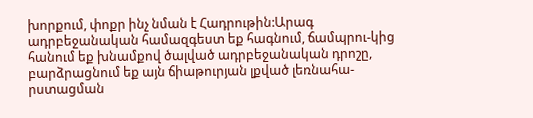խորքում, փոքր ինչ նման է Հադրութին:Արագ ադրբեջանական համազգեստ եք հագնում, ճամպրու-կից հանում եք խնամքով ծալված ադրբեջանական դրոշը, բարձրացնում եք այն ճիաթուրյան լքված լեռնահա-րստացման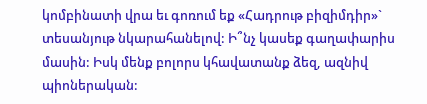կոմբինատի վրա եւ գոռում եք «Հադրութ բիզիմդիր»` տեսանյութ նկարահանելով: Ի՞նչ կասեք գաղափարիս մասին: Իսկ մենք բոլորս կհավատանք ձեզ, ազնիվ պիոներական: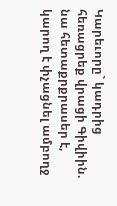Կարեւորը` կադրից հեռացրեք վրացի Գիվիին. նա հետաքրքրասեր է, կարող է փչացնել ամբողջ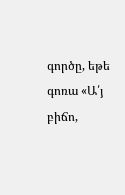գործը, եթե գոռա «Ա՛յ բիճո,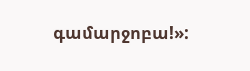գամարջոբա!»: